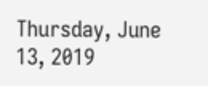Thursday, June 13, 2019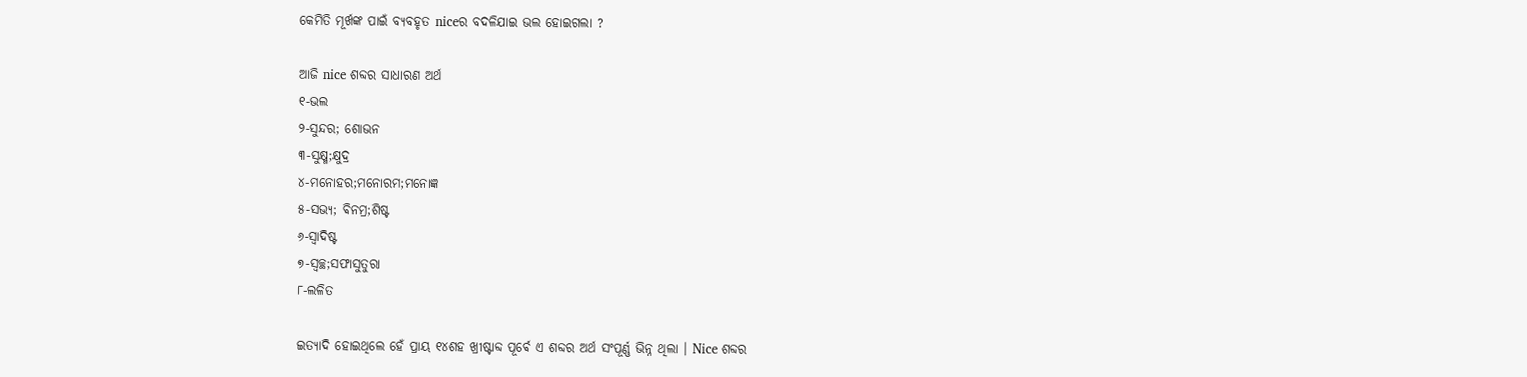କେମିତି ମୂର୍ଖଙ୍କ ପାଇଁ ବ୍ୟବହୃତ niceର ବଦଳିଯାଇ ଭଲ ହୋଇଗଲା ?

ଆଜି nice ଶବ୍ଦର ସାଧାରଣ ଅର୍ଥ
୧-ଭଲ
୨-ସୁନ୍ଦର; ଶୋଭନ
୩-ସୁକ୍ଷ୍ମ;କ୍ଷୁଦ୍ର
୪-ମନୋହର;ମନୋରମ;ମନୋଜ୍ଞ
୫-ସଭ୍ୟ; ଵିନମ୍ର;ଶିଷ୍ଟ
୬-ସ୍ଵାଦିଷ୍ଟ
୭-ସ୍ଵଚ୍ଛ;ସଫାସୁତୁରା
୮-ଲଳିତ

ଇତ୍ୟାଦି ହୋଇଥିଲେ ହେଁ ପ୍ରାୟ ୧୪ଶହ ଖ୍ରୀଷ୍ଟାବ୍ଦ ପୂର୍ଵେ ଏ ଶବ୍ଦର ଅର୍ଥ ସଂପୂର୍ଣ୍ଣ ଭିନ୍ନ ଥିଲା । Nice ଶବ୍ଦର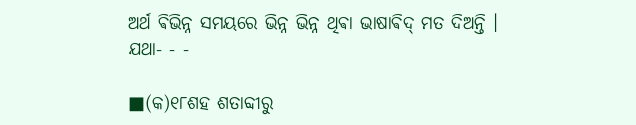ଅର୍ଥ ଵିଭିନ୍ନ ସମୟରେ ଭିନ୍ନ ଭିନ୍ନ ଥିଵା ଭାଷାଵିଦ୍ ମତ ଦିଅନ୍ତି ।
ଯଥା- - -

■(କ)୧୮ଶହ ଶତାବ୍ଦୀରୁ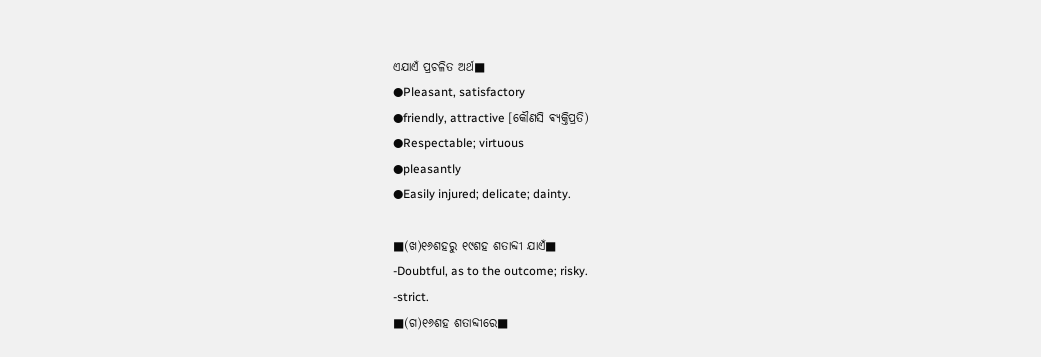ଏଯାଏଁ ପ୍ରଚଳିତ ଅର୍ଥ■
●Pleasant, satisfactory
●friendly, attractive [କୌଣସି ଵ୍ୟକ୍ତିପ୍ରତି)
●Respectable; virtuous
●pleasantly
●Easily injured; delicate; dainty.

■(ଖ)୧୬ଶହରୁ ୧୯ଶହ ଶତାବ୍ଦୀ ଯାଏଁ■
-Doubtful, as to the outcome; risky.
-strict.
■(ଗ)୧୬ଶହ ଶତାବ୍ଦୀରେ■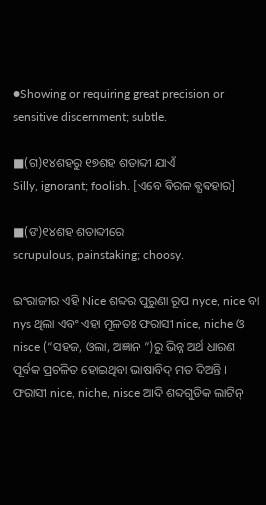●Showing or requiring great precision or sensitive discernment; subtle.

■(ଗ)୧୪ଶହରୁ ୧୭ଶହ ଶତାବ୍ଦୀ ଯାଏଁ
Silly, ignorant; foolish. [ଏବେ ଵିରଳ ଵ୍ଯଵହାର]

■(ଙ)୧୪ଶହ ଶତାବ୍ଦୀରେ
scrupulous, painstaking; choosy.

ଇଂରାଜୀର ଏହି Nice ଶବ୍ଦର ପୁରୁଣା ରୂପ nyce, nice ବା nys ଥିଲା ଏବଂ ଏହା ମୂଳତଃ ଫରାସୀ nice, niche ଓ nisce (“ସହଜ, ଓଲା, ଅଜ୍ଞାନ ”)ରୁ ଭିନ୍ନ ଅର୍ଥ ଧାରଣ ପୂର୍ବକ ପ୍ରଚଳିତ ହୋଇଥିବା ଭାଷାବିଦ୍ ମତ ଦିଅନ୍ତି । ଫରାସୀ nice, niche, nisce ଆଦି ଶବ୍ଦଗୁଡିକ ଲାଟିନ୍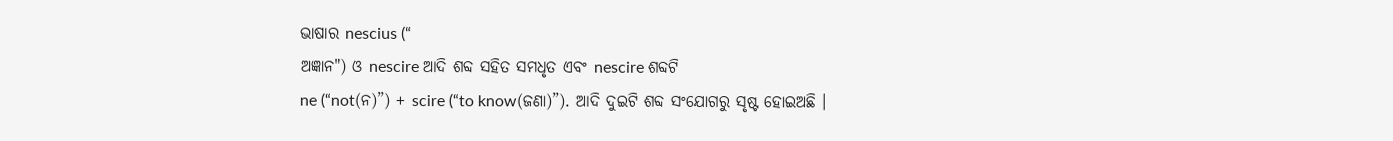ଭାଷାର nescius (“
ଅଜ୍ଞାନ") ଓ nescire ଆଦି ଶବ୍ଦ ସହିତ ସମଧୃତ ଏବଂ nescire ଶବ୍ଦଟି
ne (“not(ନ)”) + scire (“to know(ଜଣା)”). ଆଦି ଦୁଇଟି ଶବ୍ଦ ସଂଯୋଗରୁ ସୃଷ୍ଟ ହୋଇଅଛି ।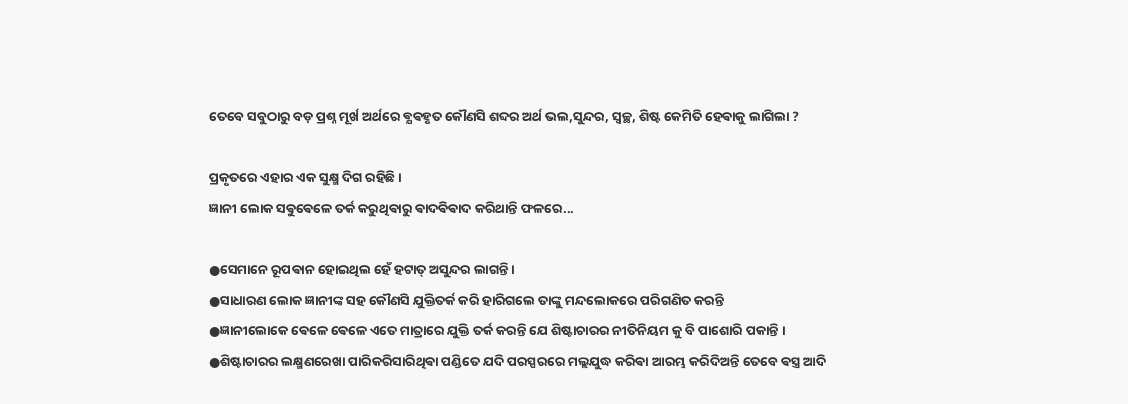ତେବେ ସବୁଠାରୁ ବଡ଼ ପ୍ରଶ୍ନ ମୂର୍ଖ ଅର୍ଥରେ ଵ୍ଯଵହୃତ କୌଣସି ଶବ୍ଦର ଅର୍ଥ ଭଲ,ସୁନ୍ଦର, ସ୍ଵଚ୍ଛ, ଶିଷ୍ଟ କେମିତି ହେଵାକୁ ଲାଗିଲା ?

ପ୍ରକୃତରେ ଏହାର ଏକ ସୁକ୍ଷ୍ମ ଦିଗ ରହିଛି ।
ଜ୍ଞାନୀ ଲୋକ ସଵୁଵେଳେ ତର୍କ କରୁଥିଵାରୁ ଵାଦଵିଵାଦ କରିଥାନ୍ତି ଫଳରେ...

●ସେମାନେ ରୂପଵାନ ହୋଇଥିଲ ହେଁ ହଟାତ୍ ଅସୁନ୍ଦର ଲାଗନ୍ତି ।
●ସାଧାରଣ ଲୋକ ଜ୍ଞାନୀଙ୍କ ସହ କୌଣସି ଯୁକ୍ତିତର୍କ କରି ହାରିଗଲେ ତାଙ୍କୁ ମନ୍ଦଲୋକରେ ପରିଗଣିତ କରନ୍ତି
●ଜ୍ଞାନୀଲୋକେ ଵେଳେ ଵେଳେ ଏତେ ମାତ୍ରାରେ ଯୁକ୍ତି ତର୍କ କରନ୍ତି ଯେ ଶିଷ୍ଟାଚାରର ନୀତିନିୟମ କୁ ବି ପାଶୋରି ପକାନ୍ତି ।
●ଶିଷ୍ଟାଚାରର ଲକ୍ଷ୍ମଣରେଖା ପାରିକରିସାରିଥିଵା ପଣ୍ଡିତେ ଯଦି ପରସ୍ପରରେ ମଲ୍ଲଯୁଦ୍ଧ କରିଵା ଆରମ୍ଭ କରିଦିଅନ୍ତି ତେବେ ଵସ୍ତ୍ର ଆଦି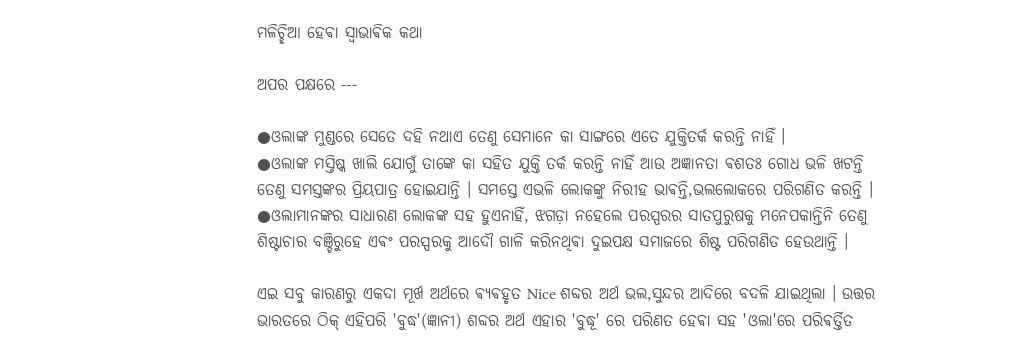ମଳିଚ୍ଛିଆ ହେଵା ସ୍ଵାଭାଵିକ କଥା

ଅପର ପକ୍ଷରେ ---

●ଓଲାଙ୍କ ମୁଣ୍ଡରେ ସେତେ ଦହି ନଥାଏ ତେଣୁ ସେମାନେ କା ସାଙ୍ଗରେ ଏତେ ଯୁକ୍ତିତର୍କ କରନ୍ତି ନାହିଁ ।
●ଓଲାଙ୍କ ମସ୍ତିଷ୍କ ଖାଲି ଯୋଗୁଁ ତାଙ୍କେ କା ସହିତ ଯୁକ୍ତି ତର୍କ କରନ୍ତି ନାହିଁ ଆଉ ଅଜ୍ଞାନତା ଵଶତଃ ଗୋଧ ଭଳି ଖଟନ୍ତି ତେଣୁ ସମସ୍ତଙ୍କର ପ୍ରିୟପାତ୍ର ହୋଇଯାନ୍ତି । ସମସ୍ତେ ଏଭଳି ଲୋକଙ୍କୁ ନିରୀହ ଭାଵନ୍ତି,ଭଲଲୋକରେ ପରିଗଣିତ କରନ୍ତି ।
●ଓଲାମାନଙ୍କର ସାଧାରଣ ଲୋକଙ୍କ ସହ ହୁଏନାହିଁ, ଝଗଡ଼ା ନହେଲେ ପରସ୍ପରର ସାତପୁରୁଷକୁ ମନେପକାନ୍ତିନି ତେଣୁ ଶିଷ୍ଟାଚାର ବଞ୍ଚିରୁହେ ଏଵଂ ପରସ୍ପରକୁ ଆଦୌ ଗାଳି କରିନଥିଵା ଦୁଇପକ୍ଷ ସମାଜରେ ଶିଷ୍ଟ ପରିଗଣିତ ହେଉଥାନ୍ତି ।

ଏଇ ସବୁ କାରଣରୁ ଏକଦା ମୂର୍ଖ ଅର୍ଥରେ ଵ୍ଯଵହୃତ Nice ଶବ୍ଦର ଅର୍ଥ ଭଲ,ସୁନ୍ଦର ଆଦିରେ ବଦଳି ଯାଇଥିଲା । ଉତ୍ତର ଭାରତରେ ଠିକ୍ ଏହିପରି 'ବୁଦ୍ଧ'(ଜ୍ଞାନୀ) ଶବ୍ଦର ଅର୍ଥ ଏହାର 'ବୁଦ୍ଧୂ' ରେ ପରିଣତ ହେଵା ସହ 'ଓଲା'ରେ ପରିଵର୍ତ୍ତିତ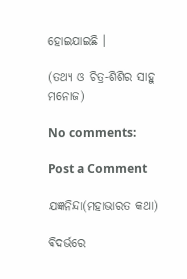ହୋଇଯାଇଛି ।

(ତଥ୍ୟ ଓ ଚିତ୍ର-ଶିଶିର ସାହୁ ମନୋଜ)

No comments:

Post a Comment

ଯଜ୍ଞନିନ୍ଦା(ମହାଭାରତ କଥା)

ଵିଦର୍ଭରେ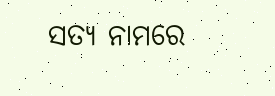ସତ୍ୟ ନାମରେ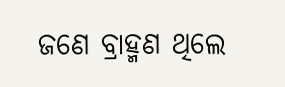ଜଣେ ବ୍ରାହ୍ମଣ ଥିଲେ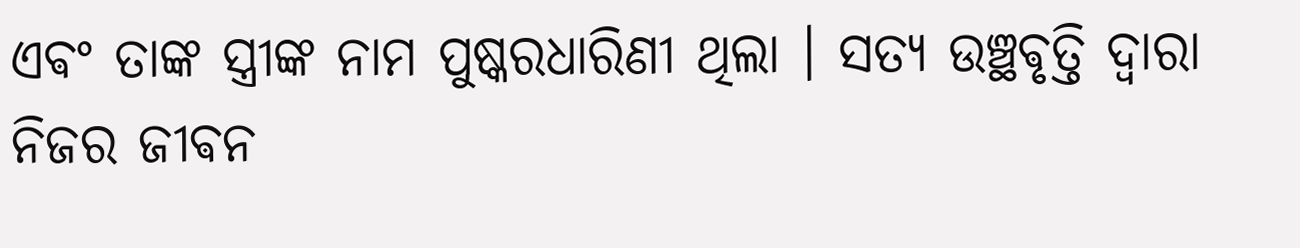ଏଵଂ ତାଙ୍କ ସ୍ତ୍ରୀଙ୍କ ନାମ ପୁଷ୍କରଧାରିଣୀ ଥିଲା । ସତ୍ୟ ଉଞ୍ଛଵୃତ୍ତି ଦ୍ଵାରା ନିଜର ଜୀଵନ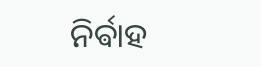ନିର୍ଵାହ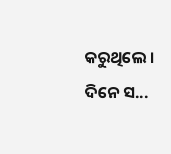କରୁଥିଲେ ‌। ଦିନେ ସ...